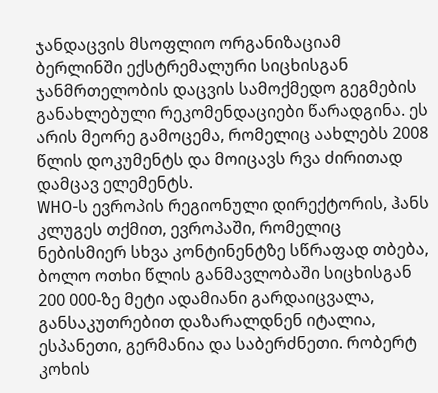ჯანდაცვის მსოფლიო ორგანიზაციამ ბერლინში ექსტრემალური სიცხისგან ჯანმრთელობის დაცვის სამოქმედო გეგმების განახლებული რეკომენდაციები წარადგინა. ეს არის მეორე გამოცემა, რომელიც აახლებს 2008 წლის დოკუმენტს და მოიცავს რვა ძირითად დამცავ ელემენტს.
WHO-ს ევროპის რეგიონული დირექტორის, ჰანს კლუგეს თქმით, ევროპაში, რომელიც ნებისმიერ სხვა კონტინენტზე სწრაფად თბება, ბოლო ოთხი წლის განმავლობაში სიცხისგან 200 000-ზე მეტი ადამიანი გარდაიცვალა, განსაკუთრებით დაზარალდნენ იტალია, ესპანეთი, გერმანია და საბერძნეთი. რობერტ კოხის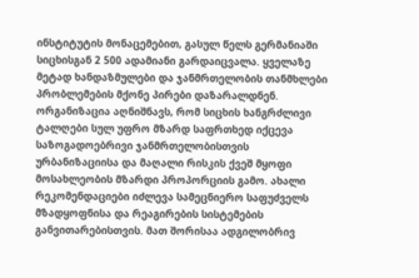ინსტიტუტის მონაცემებით, გასულ წელს გერმანიაში სიცხისგან 2 500 ადამიანი გარდაიცვალა. ყველაზე მეტად ხანდაზმულები და ჯანმრთელობის თანმხლები პრობლემების მქონე პირები დაზარალდნენ.
ორგანიზაცია აღნიშნავს, რომ სიცხის ხანგრძლივი ტალღები სულ უფრო მზარდ საფრთხედ იქცევა საზოგადოებრივი ჯანმრთელობისთვის ურბანიზაციისა და მაღალი რისკის ქვეშ მყოფი მოსახლეობის მზარდი პროპორციის გამო. ახალი რეკომენდაციები იძლევა სამეცნიერო საფუძველს მზადყოფნისა და რეაგირების სისტემების განვითარებისთვის. მათ შორისაა ადგილობრივ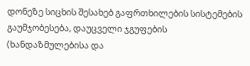დონეზე სიცხის შესახებ გაფრთხილების სისტემების გაუმჯობესება, დაუცველი ჯგუფების (ხანდაზმულებისა და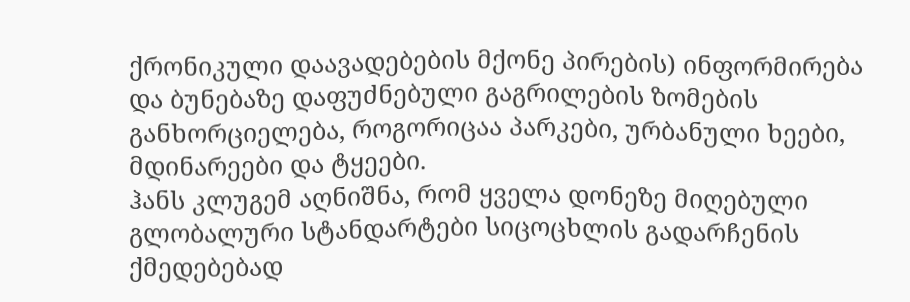ქრონიკული დაავადებების მქონე პირების) ინფორმირება და ბუნებაზე დაფუძნებული გაგრილების ზომების განხორციელება, როგორიცაა პარკები, ურბანული ხეები, მდინარეები და ტყეები.
ჰანს კლუგემ აღნიშნა, რომ ყველა დონეზე მიღებული გლობალური სტანდარტები სიცოცხლის გადარჩენის ქმედებებად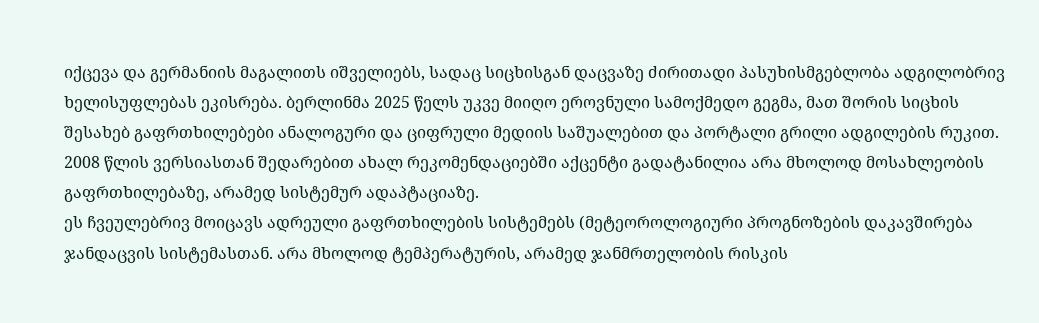იქცევა და გერმანიის მაგალითს იშველიებს, სადაც სიცხისგან დაცვაზე ძირითადი პასუხისმგებლობა ადგილობრივ ხელისუფლებას ეკისრება. ბერლინმა 2025 წელს უკვე მიიღო ეროვნული სამოქმედო გეგმა, მათ შორის სიცხის შესახებ გაფრთხილებები ანალოგური და ციფრული მედიის საშუალებით და პორტალი გრილი ადგილების რუკით.
2008 წლის ვერსიასთან შედარებით ახალ რეკომენდაციებში აქცენტი გადატანილია არა მხოლოდ მოსახლეობის გაფრთხილებაზე, არამედ სისტემურ ადაპტაციაზე.
ეს ჩვეულებრივ მოიცავს ადრეული გაფრთხილების სისტემებს (მეტეოროლოგიური პროგნოზების დაკავშირება ჯანდაცვის სისტემასთან. არა მხოლოდ ტემპერატურის, არამედ ჯანმრთელობის რისკის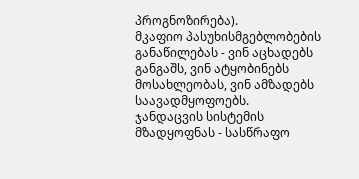პროგნოზირება).
მკაფიო პასუხისმგებლობების განაწილებას - ვინ აცხადებს განგაშს, ვინ ატყობინებს მოსახლეობას, ვინ ამზადებს საავადმყოფოებს.
ჯანდაცვის სისტემის მზადყოფნას - სასწრაფო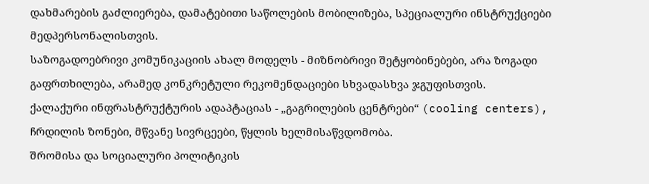დახმარების გაძლიერება, დამატებითი საწოლების მობილიზება, სპეციალური ინსტრუქციები მედპერსონალისთვის.
საზოგადოებრივი კომუნიკაციის ახალ მოდელს - მიზნობრივი შეტყობინებები, არა ზოგადი გაფრთხილება, არამედ კონკრეტული რეკომენდაციები სხვადასხვა ჯგუფისთვის.
ქალაქური ინფრასტრუქტურის ადაპტაციას - „გაგრილების ცენტრები“ (cooling centers), ჩრდილის ზონები, მწვანე სივრცეები, წყლის ხელმისაწვდომობა.
შრომისა და სოციალური პოლიტიკის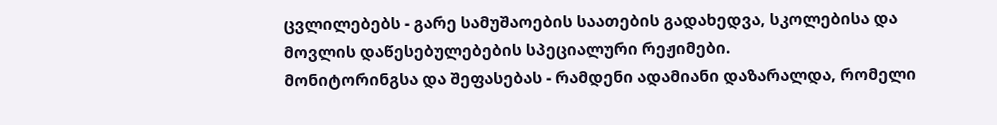ცვლილებებს - გარე სამუშაოების საათების გადახედვა, სკოლებისა და მოვლის დაწესებულებების სპეციალური რეჟიმები.
მონიტორინგსა და შეფასებას - რამდენი ადამიანი დაზარალდა, რომელი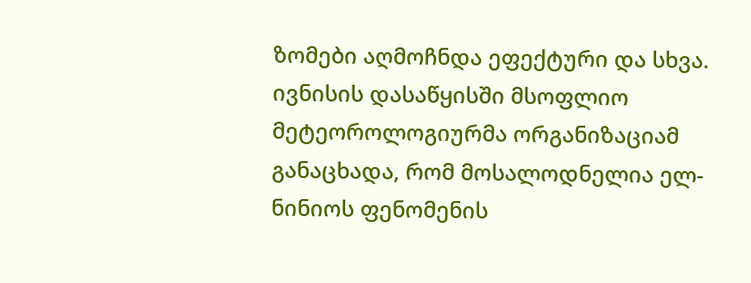ზომები აღმოჩნდა ეფექტური და სხვა.
ივნისის დასაწყისში მსოფლიო მეტეოროლოგიურმა ორგანიზაციამ განაცხადა, რომ მოსალოდნელია ელ-ნინიოს ფენომენის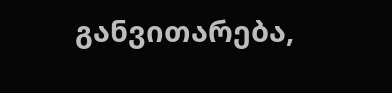განვითარება,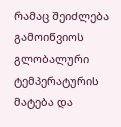რამაც შეიძლება გამოიწვიოს გლობალური ტემპერატურის მატება და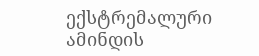ექსტრემალური ამინდის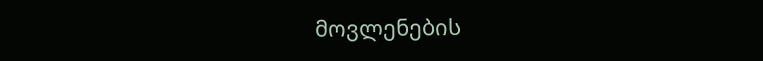მოვლენების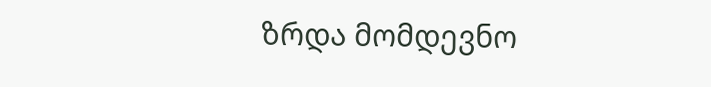ზრდა მომდევნო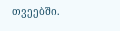თვეებში.